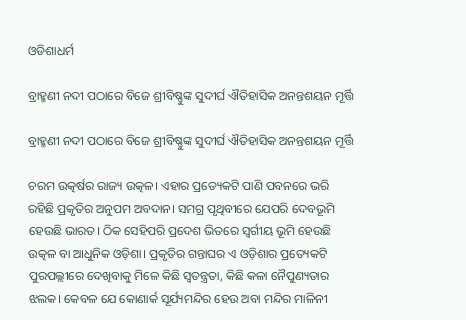ଓଡିଶାଧର୍ମ

ବ୍ରାହ୍ମଣୀ ନଦୀ ପଠାରେ ବିଜେ ଶ୍ରୀବିଷ୍ଣୁଙ୍କ ସୁଦୀର୍ଘ ଐତିହାସିକ ଅନନ୍ତଶୟନ ମୂର୍ତ୍ତି

ବ୍ରାହ୍ମଣୀ ନଦୀ ପଠାରେ ବିଜେ ଶ୍ରୀବିଷ୍ଣୁଙ୍କ ସୁଦୀର୍ଘ ଐତିହାସିକ ଅନନ୍ତଶୟନ ମୂର୍ତ୍ତି

ଚରମ ଉତ୍କର୍ଷର ରାଜ୍ୟ ଉତ୍କଳ। ଏହାର ପ୍ରତ୍ୟେକଟି ପାଣି ପବନରେ ଭରି ରହିଛି ପ୍ରକୃତିର ଅନୁପମ ଅବଦାନ। ସମଗ୍ର ପୃଥିବୀରେ ଯେପରି ଦେବଭୂମି ହେଉଛି ଭାରତ। ଠିକ ସେହିପରି ପ୍ରଦେଶ ଭିତରେ ସ୍ବର୍ଗୀୟ ଭୂମି ହେଉଛି ଉତ୍କଳ ବା ଆଧୁନିକ ଓଡ଼ିଶା। ପ୍ରକୃତିର ଗନ୍ତାଘର ଏ ଓଡ଼ିଶାର ପ୍ରତ୍ୟେକଟି ପୁରପଲ୍ଲୀରେ ଦେଖିବାକୁ ମିଳେ କିଛି ସ୍ୱତନ୍ତ୍ରତା, କିଛି କଳା ନୈପୁଣ୍ୟତାର ଝଲକ। କେବଳ ଯେ କୋଣାର୍କ ସୂର୍ଯ୍ୟମନ୍ଦିର ହେଉ ଅବା ମନ୍ଦିର ମାଳିନୀ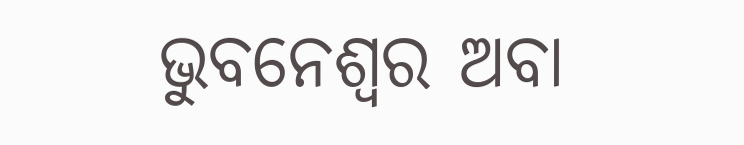ଭୁବନେଶ୍ୱର ଅବା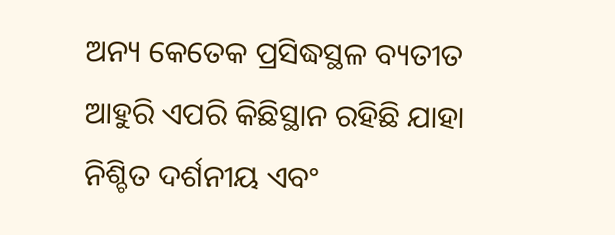ଅନ୍ୟ କେତେକ ପ୍ରସିଦ୍ଧସ୍ଥଳ ବ୍ୟତୀତ ଆହୁରି ଏପରି କିଛିସ୍ଥାନ ରହିଛି ଯାହା ନିଶ୍ଚିତ ଦର୍ଶନୀୟ ଏବଂ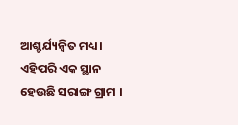ଆଶ୍ଚର୍ଯ୍ୟନ୍ବିତ ମଧ୍ୟ। ଏହିପରି ଏକ ସ୍ଥାନ ହେଉଛି ସରାଙ୍ଗ ଗ୍ରାମ ।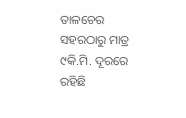ତାଳଚେର ସହରଠାରୁ ମାତ୍ର ୯କି.ମି. ଦୂରରେ ରହିଛି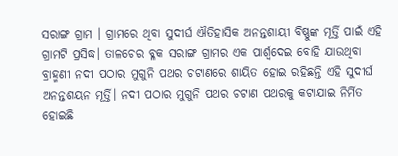ସରାଙ୍ଗ ଗ୍ରାମ । ଗ୍ରାମରେ ଥିବା ସୁଦୀର୍ଘ ଐତିହାସିକ ଅନନ୍ତଶାୟୀ ବିଷ୍ଣୁଙ୍କ ମୂର୍ତ୍ତି ପାଇଁ ଏହି ଗ୍ରାମଟି ପ୍ରସିଦ୍ଧ। ତାଳଚେର ବ୍ଳକ ସରାଙ୍ଗ ଗ୍ରାମର ଏକ ପାର୍ଶ୍ୱଦେଇ ବୋହି ଯାଉଥିବା ବ୍ରାହ୍ମଣୀ ନଦୀ ପଠାର ମୁଗୁନି ପଥର ଚଟାଣରେ ଶାୟିତ ହୋଇ ରହିଛନ୍ତି ଏହି ସୁଦୀର୍ଘ ଅନନ୍ତଶୟନ ମୂର୍ତ୍ତି। ନଦୀ ପଠାର ମୁଗୁନି ପଥର ଚଟାଣ ପଥରକୁ କଟାଯାଇ ନିର୍ମିତ ହୋଇଛି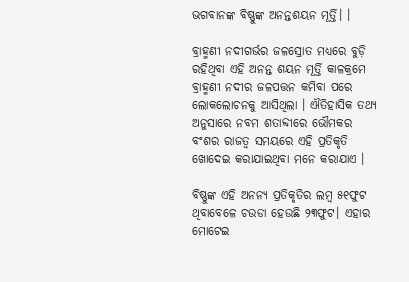ଭଗବାନଙ୍କ ବିଷ୍ଣୁଙ୍କ ଅନନ୍ତଶୟନ ମୂର୍ତ୍ତି। ।

ବ୍ରାହ୍ମଣୀ ନଦୀଗର୍ଭର ଜଳସ୍ରୋତ ମଧ୍ୟରେ ବୁଡ଼ି ରହିଥିବା ଏହି ଅନନ୍ତ ଶୟନ ମୂର୍ତ୍ତି କାଳକ୍ରମେ ବ୍ରାହ୍ମଣୀ ନଦୀର ଜଳପତ୍ତନ କମିବା ପରେ ଲୋକଲୋଚନକୁ ଆସିଥିଲା । ଐତିହାସିକ ତଥ୍ୟ ଅନୁସାରେ ନବମ ଶତାବ୍ଦୀରେ ଭୌମକର ବଂଶର ରାଜତ୍ୱ ସମୟରେ ଏହି ପ୍ରତିକୃତି ଖୋଦେଇ କରାଯାଇଥିବା ମନେ କରାଯାଏ ।

ବିଷ୍ଣୁଙ୍କ ଏହି ଅନନ୍ୟ ପ୍ରତିକୃତିର ଲମ୍ବ ୫୧ଫୁଟ ଥିବାବେଳେ ଚଉଡା ହେଉଛି ୨୩ଫୁଟ। ଏହାର ମୋଟେଇ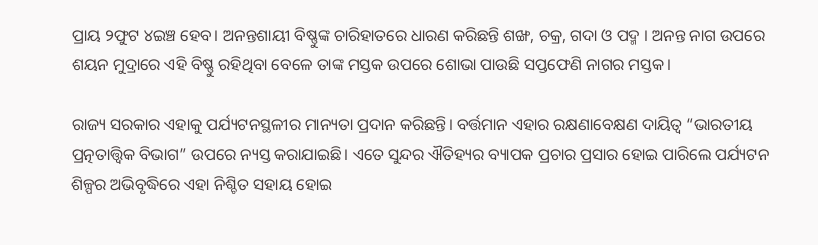ପ୍ରାୟ ୨ଫୁଟ ୪ଇଞ୍ଚ ହେବ। ଅନନ୍ତଶାୟୀ ବିଷ୍ଣୁଙ୍କ ଚାରିହାତରେ ଧାରଣ କରିଛନ୍ତି ଶଙ୍ଖ, ଚକ୍ର, ଗଦା ଓ ପଦ୍ମ । ଅନନ୍ତ ନାଗ ଉପରେ ଶୟନ ମୁଦ୍ରାରେ ଏହି ବିଷ୍ଣୁ ରହିଥିବା ବେଳେ ତାଙ୍କ ମସ୍ତକ ଉପରେ ଶୋଭା ପାଉଛି ସପ୍ତଫେଣି ନାଗର ମସ୍ତକ।

ରାଜ୍ୟ ସରକାର ଏହାକୁ ପର୍ଯ୍ୟଟନସ୍ଥଳୀର ମାନ୍ୟତା ପ୍ରଦାନ କରିଛନ୍ତି। ବର୍ତ୍ତମାନ ଏହାର ରକ୍ଷଣାବେକ୍ଷଣ ଦାୟିତ୍ୱ “ଭାରତୀୟ ପ୍ରତ୍ନତାତ୍ତ୍ୱିକ ବିଭାଗ” ଉପରେ ନ୍ୟସ୍ତ କରାଯାଇଛି। ଏତେ ସୁନ୍ଦର ଐତିହ୍ୟର ବ୍ୟାପକ ପ୍ରଚାର ପ୍ରସାର ହୋଇ ପାରିଲେ ପର୍ଯ୍ୟଟନ ଶିଳ୍ପର ଅଭିବୃଦ୍ଧିରେ ଏହା ନିଶ୍ଚିତ ସହାୟ ହୋଇ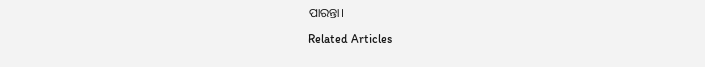ପାରନ୍ତା।

Related Articles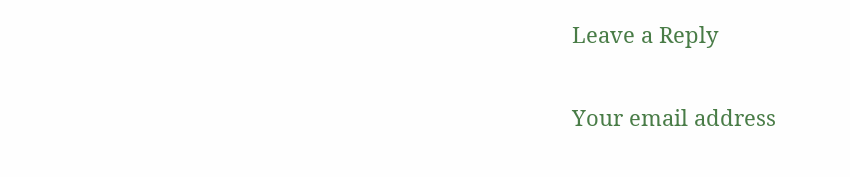Leave a Reply

Your email address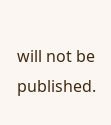will not be published.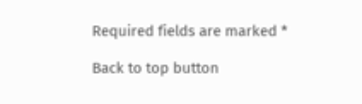Required fields are marked *

Back to top button